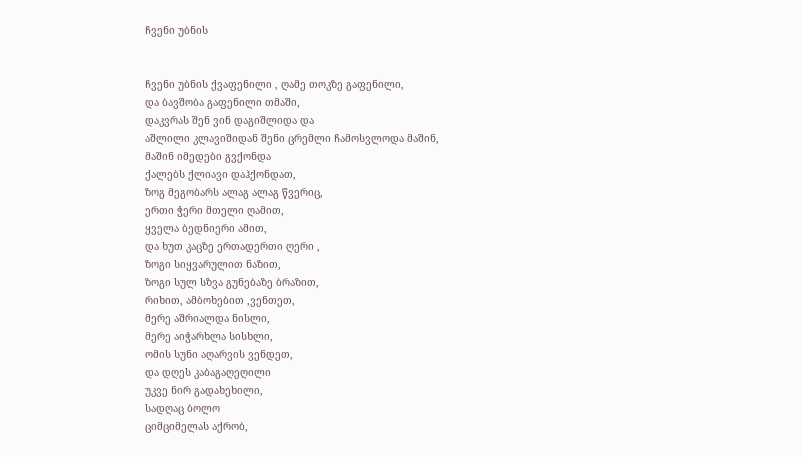ჩვენი უბნის


ჩვენი უბნის ქვაფენილი , ღამე თოკზე გაფენილი,
და ბავშობა გაფენილი თმაში,
დაკვრას შენ ვინ დაგიშლიდა და
აშლილი კლავიშიდან შენი ცრემლი ჩამოსვლოდა მაშინ,
მაშინ იმედები გვქონდა
ქალებს ქლიავი დაჰქონდათ,
ზოგ მეგობარს ალაგ ალაგ წვერიც,
ერთი ჭერი მთელი ღამით,
ყველა ბედნიერი ამით,
და ხუთ კაცზე ერთადერთი ღერი ,
ზოგი სიყვარულით ნაზით,
ზოგი სულ სზვა გუნებაზე ბრაზით,
რიხით, ამბოხებით ,ვენთეთ,
მერე აშრიალდა ნისლი,
მერე აიჭარხლა სისხლი,
ომის სუნი აღარვის ვენდეთ,
და დღეს კაბაგაღეღილი
უკვე ნირ გადახეხილი,
სადღაც ბოლო
ციმციმელას აქრობ,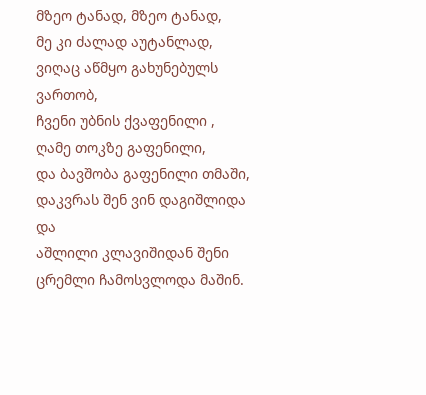მზეო ტანად, მზეო ტანად,
მე კი ძალად აუტანლად,
ვიღაც აწმყო გახუნებულს ვართობ,
ჩვენი უბნის ქვაფენილი , ღამე თოკზე გაფენილი,
და ბავშობა გაფენილი თმაში,
დაკვრას შენ ვინ დაგიშლიდა და
აშლილი კლავიშიდან შენი ცრემლი ჩამოსვლოდა მაშინ.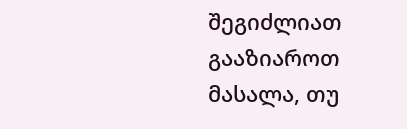შეგიძლიათ გააზიაროთ მასალა, თუ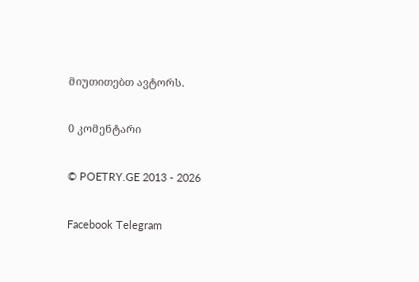მიუთითებთ ავტორს.

0 კომენტარი

© POETRY.GE 2013 - 2026

Facebook Telegram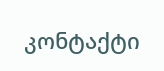კონტაქტი